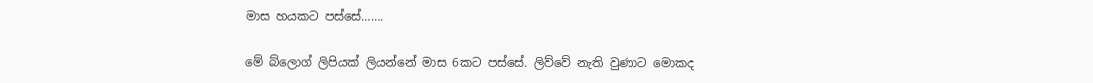මාස හයකට පස්සේ…….

මේ බ්ලොග් ලිපියක් ලියන්නේ මාස 6කට පස්සේ. ලිව්වේ නැති වුණාට මොකද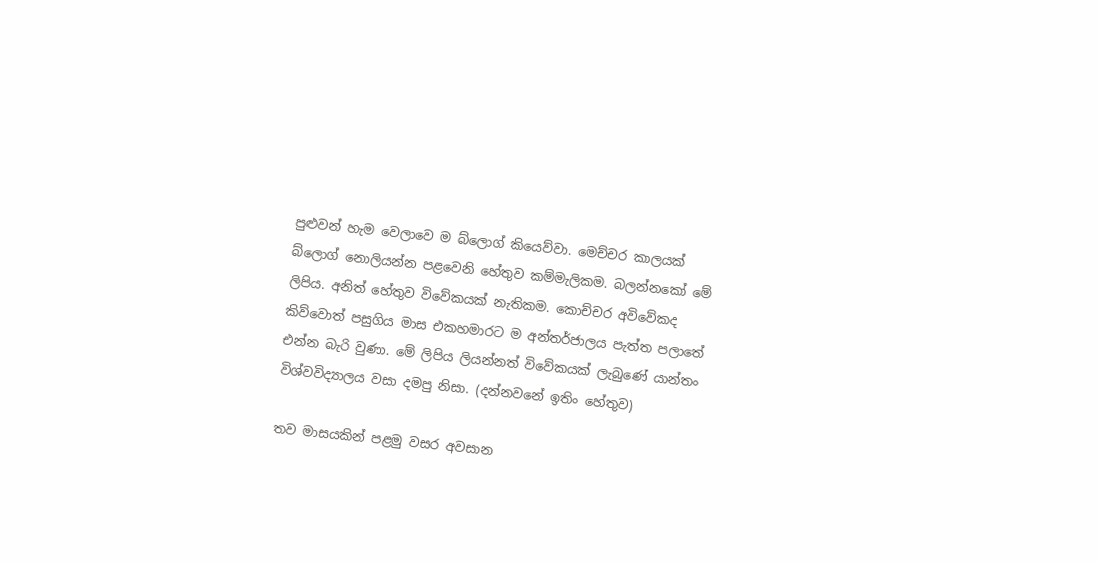පුළුවන් හැම වෙලාවෙ ම බ්ලොග් කියෙව්වා. මෙච්චර කාලයක් බ්ලොග් නොලියන්න පළවෙනි හේතුව කම්මැලිකම. බලන්නකෝ මේ ලිපිය. අනිත් හේතුව විවේකයක් නැතිකම. කොච්චර අවිවේකද කිව්වොත් පසුගිය මාස එකහමාරට ම අන්තර්ජාලය පැත්ත පලාතේ එන්න බැරි වුණා. මේ ලිපිය ලියන්නත් විවේකයක් ලැබුණේ යාන්තං විශ්වවිද්‍යාලය වසා දමපු නිසා. (දන්නවනේ ඉතිං හේතුව)

තව මාසයකින් පළමු වසර අවසාන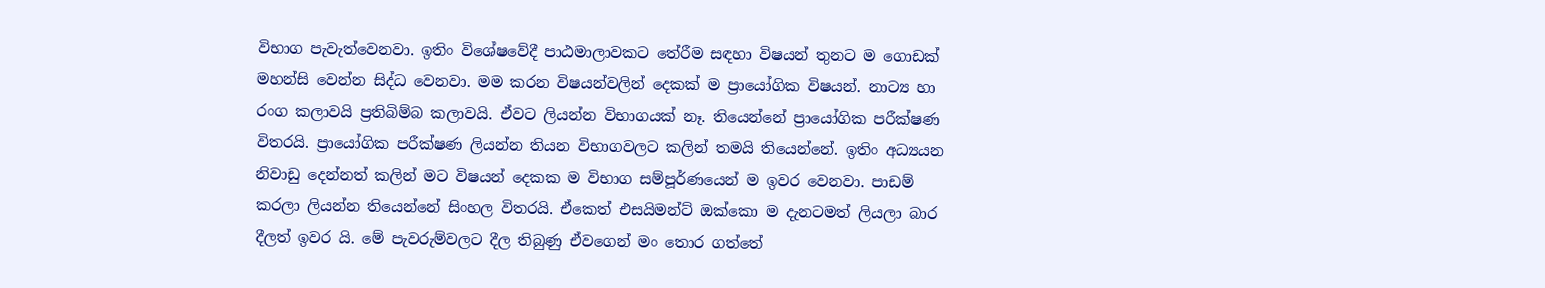විභාග පැවැත්වෙනවා. ඉතිං විශේෂවේදී පාඨමාලාවකට තේරීම සඳහා විෂයන් තුනට ම ගොඩක් මහන්සි වෙන්න සිද්ධ වෙනවා. මම කරන විෂයන්වලින් දෙකක් ම ප්‍රායෝගික විෂයන්. නාට්‍ය හා රංග කලාවයි ප්‍රතිබිම්බ කලාවයි. ඒවට ලියන්න විභාගයක් නෑ. තියෙන්නේ ප්‍රායෝගික පරීක්ෂණ විතරයි. ප්‍රායෝගික පරීක්ෂණ ලියන්න තියන විභාගවලට කලින් තමයි තියෙන්නේ. ඉතිං අධ්‍යයන නිවාඩු දෙන්නත් කලින් මට විෂයන් දෙකක ම විභාග සම්පූර්ණයෙන් ම ඉවර වෙනවා. පාඩම් කරලා ලියන්න තියෙන්නේ සිංහල විතරයි. ඒකෙත් එසයිමන්ට් ඔක්කො ම දැනටමත් ලියලා බාර දීලත් ඉවර යි. මේ පැවරුම්වලට දීල තිබුණු ඒවගෙන් මං තොර ගත්තේ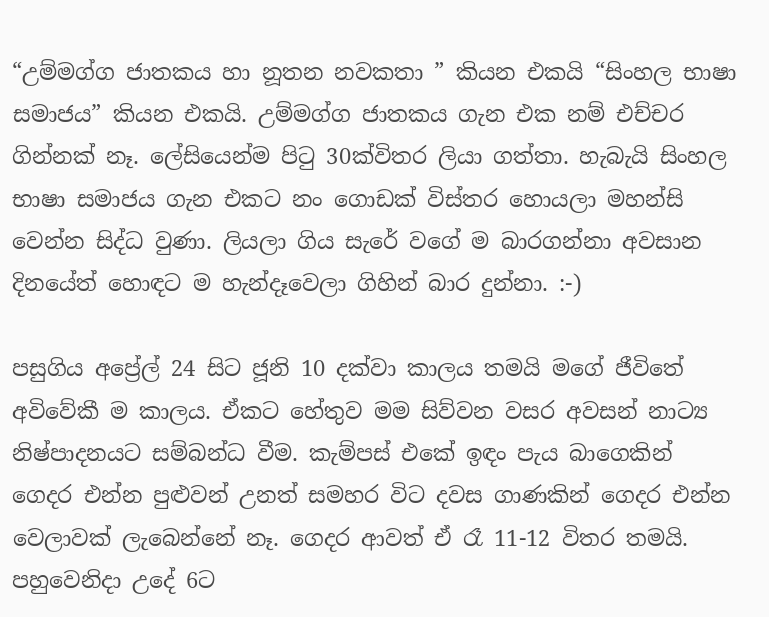“උම්මග්ග ජාතකය හා නූතන නවකතා ” කියන එකයි “සිංහල භාෂා සමාජය” කියන එකයි. උම්මග්ග ජාතකය ගැන එක නම් එච්චර ගින්නක් නෑ. ලේසියෙන්ම පිටු 30ක්විතර ලියා ගත්තා. හැබැයි සිංහල භාෂා සමාජය ගැන එකට නං ගොඩක් විස්තර හොයලා මහන්සි වෙන්න සිද්ධ වුණා. ලියලා ගිය සැරේ වගේ ම බාරගන්නා අවසාන දිනයේත් හොඳට ම හැන්දෑවෙලා ගිහින් බාර දුන්නා. :-)

පසුගිය අප්‍රේල් 24 සිට ජූනි 10 දක්වා කාලය තමයි මගේ ජීවිතේ අවිවේකී ම කාලය. ඒකට හේතුව මම සිව්වන වසර අවසන් නාට්‍ය නිෂ්පාදනයට සම්බන්ධ වීම. කැම්පස් එකේ ඉඳං පැය බාගෙකින් ගෙදර එන්න පුළුවන් උනත් සමහර විට දවස ගාණකින් ගෙදර එන්න වෙලාවක් ලැබෙන්නේ නෑ. ගෙදර ආවත් ඒ රෑ 11-12 විතර තමයි. පහුවෙනිදා උදේ 6ට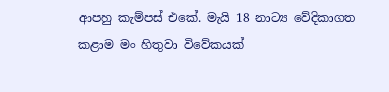ආපහු කැම්පස් එකේ. මැයි 18 නාට්‍ය වේදිකාගත කළාම මං හිතුවා විවේකයක්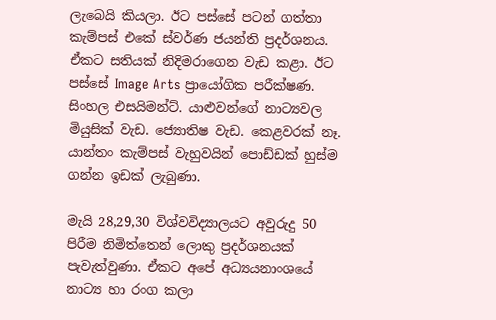ලැබෙයි කියලා. ඊට පස්සේ පටන් ගත්තා කැම්පස් එකේ ස්වර්ණ ජයන්ති ප්‍රදර්ශනය. ඒකට සතියක් නිදිමරාගෙන වැඩ කළා. ඊට පස්සේ Image Arts ප්‍රායෝගික පරීක්ෂණ. සිංහල එසයිමන්ට්. යාළුවන්ගේ නාට්‍යවල මියුසික් වැඩ. ජ්‍යොතිෂ වැඩ. කෙළවරක් නෑ. යාන්තං කැම්පස් වැහුවයින් පොඩ්ඩක් හුස්ම ගන්න ඉඩක් ලැබුණා.

මැයි 28,29,30 විශ්වවිද්‍යාලයට අවුරුදු 50 පිරීම නිමිත්තෙන් ලොකු ප්‍රදර්ශනයක් පැවැත්වුණා. ඒකට අපේ අධ්‍යයනාංශයේ නාට්‍ය හා රංග කලා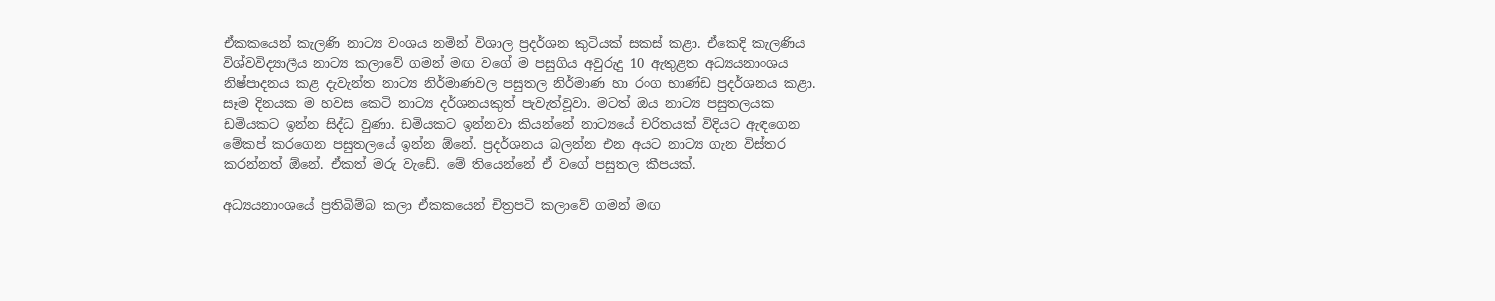ඒකකයෙන් කැලණි නාට්‍ය වංශය නමින් විශාල ප්‍රදර්ශන කුටියක් සකස් කළා. ඒකෙදි කැලණිය විශ්වවිද්‍යාලීය නාට්‍ය කලාවේ ගමන් මඟ වගේ ම පසුගිය අවුරුදු 10 ඇතුළත අධ්‍යයනාංශය නිෂ්පාදනය කළ දැවැන්ත නාට්‍ය නිර්මාණවල පසුතල නිර්මාණ හා රංග භාණ්ඩ ප්‍රදර්ශනය කළා. සෑම දිනයක ම හවස කෙටි නාට්‍ය දර්ශනයකුත් පැවැත්වූවා. මටත් ඔය නාට්‍ය පසුතලයක ඩමියකට ඉන්න සිද්ධ වුණා. ඩමියකට ඉන්නවා කියන්නේ නාට්‍යයේ චරිතයක් විදියට ඇඳගෙන මේකප් කරගෙන පසුතලයේ ඉන්න ඕනේ. ප්‍රදර්ශනය බලන්න එන අයට නාට්‍ය ගැන විස්තර කරන්නත් ඕනේ. ඒකත් මරු වැඩේ. මේ තියෙන්නේ ඒ වගේ පසුතල කීපයක්.

අධ්‍යයනාංශයේ ප්‍රතිබිම්බ කලා ඒකකයෙන් චිත්‍රපටි කලාවේ ගමන් මඟ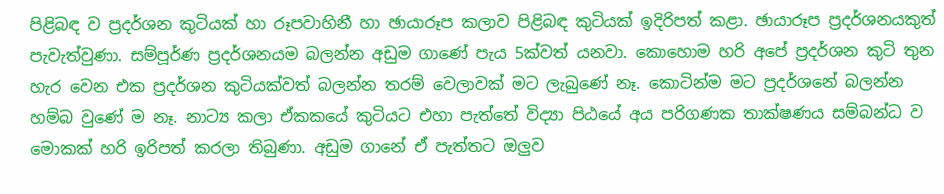පිළිබඳ ව ප්‍රදර්ශන කුටියක් හා රූපවාහිනී හා ඡායාරූප කලාව පිළිබඳ කුටියක් ඉදිරිපත් කළා. ඡායාරූප ප්‍රදර්ශනයකුත් පැවැත්වුණා. සම්පූර්ණ ප්‍රදර්ශනයම බලන්න අඩුම ගාණේ පැය 5ක්වත් යනවා. කොහොම හරි අපේ ප්‍රදර්ශන කුටි තුන හැර වෙන එක ප්‍රදර්ශන කුටියක්වත් බලන්න තරම් වෙලාවක් මට ලැබුණේ නෑ. කොටින්ම මට ප්‍රදර්ශනේ බලන්න හම්බ වුණේ ම නෑ. නාට්‍ය කලා ඒකකයේ කුටියට එහා පැත්තේ විද්‍යා පිඨයේ අය පරිගණක තාක්ෂණය සම්බන්ධ ව මොකක් හරි ඉරිපත් කරලා තිබුණා. අඩුම ගානේ ඒ පැත්තට ඔලුව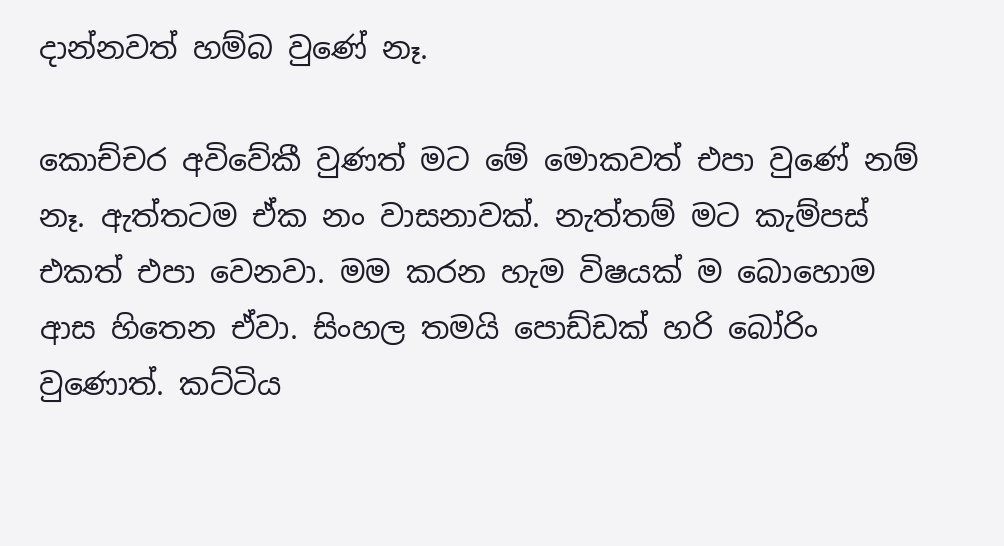දාන්නවත් හම්බ වුණේ නෑ.

කොච්චර අවිවේකී වුණත් මට මේ මොකවත් එපා වුණේ නම් නෑ. ඇත්තටම ඒක නං වාසනාවක්. නැත්තම් මට කැම්පස් එකත් එපා වෙනවා. මම කරන හැම විෂයක් ම බොහොම ආස හිතෙන ඒවා. සිංහල තමයි පොඩ්ඩක් හරි බෝරිං වුණොත්. කට්ටිය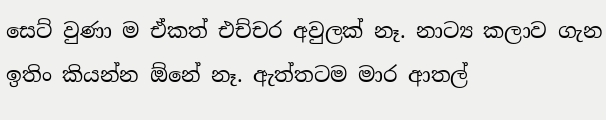සෙට් වුණා ම ඒකත් එච්චර අවුලක් නෑ. නාට්‍ය කලාව ගැන ඉතිං කියන්න ඕනේ නෑ. ඇත්තටම මාර ආතල්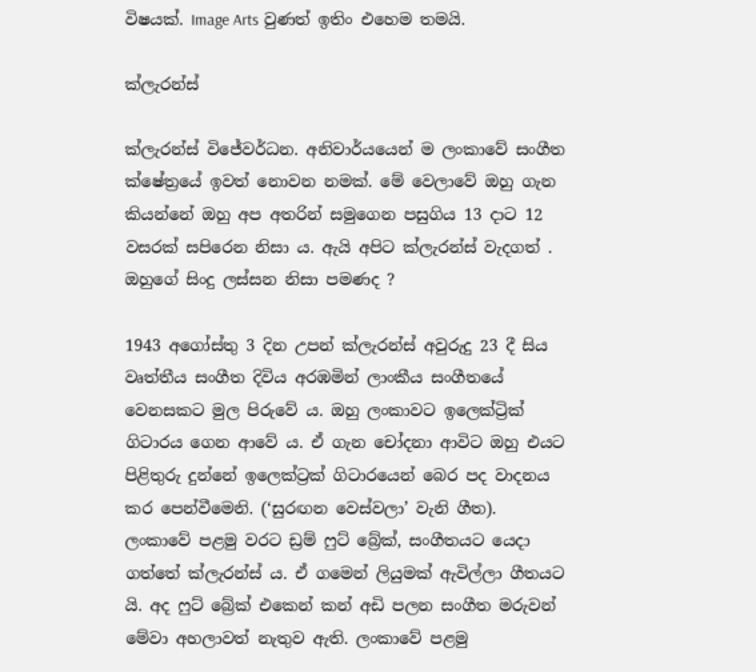විෂයක්. Image Arts වුණත් ඉතිං එහෙම තමයි.

ක්ලැරන්ස්

ක්ලැරන්ස් වි‍ජේවර්ධන. අනිවාර්යයෙන් ම ලංකාවේ සංගීත ක්ෂේත්‍රයේ ඉවත් නොවන නමක්. මේ වෙලාවේ ඔහු ගැන කියන්නේ ඔහු අප අතරින් සමුගෙන පසුගිය 13 දාට 12 වසරක් සපිරෙන නිසා ය. ඇයි අපිට ක්ලැරන්ස් වැදගත් . ඔහුගේ සිංදු ලස්සන නිසා පමණද ?

1943 අගෝස්තු 3 දින උපන් ක්ලැරන්ස් අවුරුදු 23 දී සිය වෘත්තීය සංගීත දිවිය අරඹමින් ලාංකීය සංගීතයේ වෙනසකට මුල පිරුවේ ය. ඔහු ලංකාවට ඉලෙක්ට්‍රික් ගිටාරය ගෙන ආවේ ය. ඒ ගැන චෝදනා ආවිට ඔහු එයට පිළිතුරු දුන්නේ ඉලෙක්ට්‍රක් ගිටාරයෙන් බෙර පද වාදනය කර පෙන්වීමෙනි. (‘සුරඟන වෙස්වලා’ වැනි ගීත). ලංකාවේ පළමු වරට ඩ්‍රම් ෆුට් බ්‍රේක්, සංගීතයට යෙදා ගත්තේ ක්ලැරන්ස් ය. ඒ ගමෙන් ලියුමක් ඇවිල්ලා ගීතයට යි. අද ෆුට් බ්‍රේක් එකෙන් කන් අඩි පලන සංගීත මරුවන් මේවා අහලාවත් නැතුව ඇති. ලංකාවේ පළමු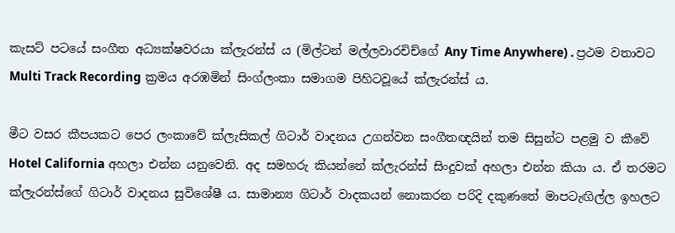කැසට් පටයේ සංගීත අධ්‍යක්ෂවරයා ක්ලැරන්ස් ය (මිල්ටන් මල්ලවාරචිච්ගේ Any Time Anywhere) . ප්‍රථම වතාවට Multi Track Recording ක්‍රමය අරඹමින් සිංග්ලංකා සමාගම පිහිටවූයේ ක්ලැරන්ස් ය.

මීට වසර කීපයකට පෙර ලංකාවේ ක්ලැසිකල් ගිටාර් වාදනය උගන්වන සංගීතඥයින් තම සිසුන්ට පළමු ව කීවේ Hotel California අහලා එන්න යනුවෙනි. අද සමහරු කියන්නේ ක්ලැරන්ස් සිංදුවක් අහලා එන්න කියා ය. ඒ තරමට ක්ලැරන්ස්ගේ ගිටාර් වාදනය සුවිශේෂී ය. සාමාන්‍ය ගිටාර් වාදකයන් නොකරන පරිදි දකුණතේ මාපටැඟිල්ල ඉහලට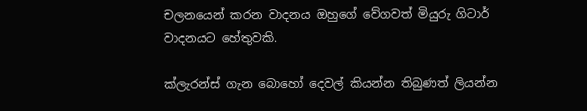චලනයෙන් කරන වාදනය ඔහුගේ වේගවත් මියුරු ගිටාර් වාදනයට හේතුවකි.

ක්ලැරන්ස් ගැන බොහෝ දෙවල් කියන්න තිබුණත් ලියන්න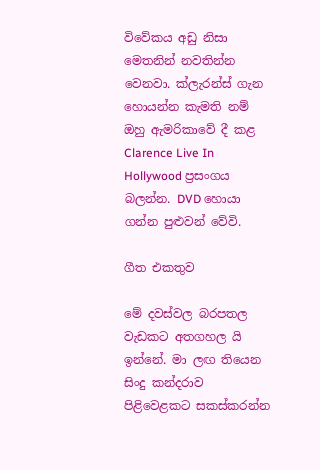විවේකය අඩු නිසා මෙතනින් නවතින්න වෙනවා. ක්ලැරන්ස් ගැන හොයන්න කැමති නම් ඔහු ඇමරිකාවේ දී කළ Clarence Live In Hollywood ප්‍රසංගය බලන්න. DVD හොයා ගන්න පුළුවන් වේවි.

ගීත එකතුව

මේ දවස්වල බරපතල වැඩකට අතගහල යි ඉන්නේ. මා ලඟ තියෙන සිංදු කන්දරාව පිළිවෙළකට සකස්කරන්න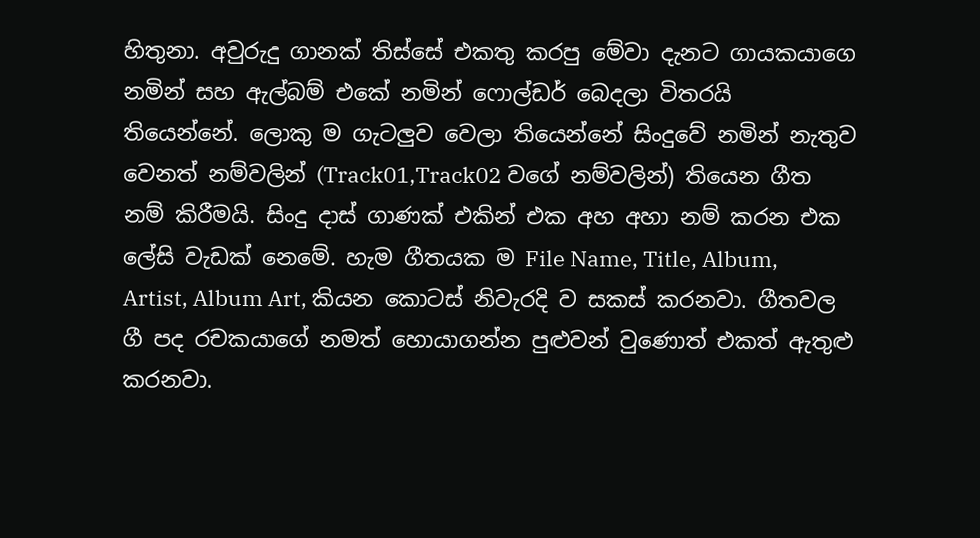හිතුනා. අවුරුදු ගානක් තිස්සේ එකතු කරපු මේවා දැනට ගායකයාගෙ නමින් සහ ඇල්බම් එකේ නමින් ෆොල්ඩර් බෙදලා විතරයි තියෙන්නේ. ලොකු ම ගැටලුව වෙලා තියෙන්නේ සිංදුවේ නමින් නැතුව වෙනත් නම්වලින් (Track01,Track02 වගේ නම්වලින්) තියෙන ගීත නම් කිරීමයි. සිංදු දාස් ගාණක් එකින් එක අහ අහා නම් කරන එක ලේසි වැඩක් නෙමේ. හැම ගීතයක ම File Name, Title, Album, Artist, Album Art, කියන කොටස් නිවැරදි ව සකස් කරනවා. ගීතවල ගී පද රචකයාගේ නමත් හොයාගන්න පුළුවන් වුණොත් එකත් ඇතුළු කරනවා.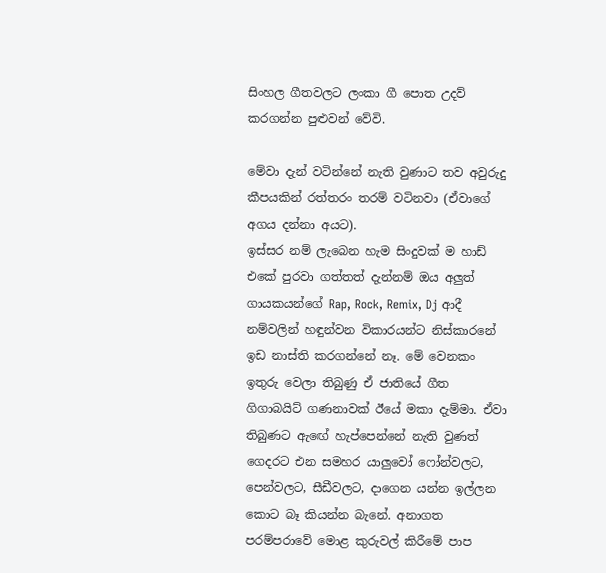සිංහල ගීතවලට ලංකා ගී පොත උදව් කරගන්න පුළුවන් වේවි.

මේවා දැන් වටින්නේ නැති වුණාට තව අවුරුදු කීපයකින් රත්තරං තරම් වටිනවා (ඒවාගේ අගය දන්නා අයට).
ඉස්සර නම් ලැබෙන හැම සිංදුවක් ම හාඩ් එකේ පුරවා ගත්තත් දැන්නම් ඔය අලුත් ගායකයන්ගේ Rap, Rock, Remix, Dj ආදී නම්වලින් හඳුන්වන විකාරයන්ට නිස්කාරනේ ඉඩ නාස්ති කරගන්නේ නෑ. මේ වෙනකං ඉතුරු වෙලා තිබුණු ඒ ජාතියේ ගීත ගිගාබයිට් ගණනාවක් ඊයේ මකා දැම්මා. ඒවා තිබුණට ඇ‍ඟේ හැප්පෙන්නේ නැති වුණත් ගෙදරට එන සමහර යාලුවෝ ෆෝන්වලට, පෙන්වලට, සීඩීවලට, දාගෙන යන්න ඉල්ලන කොට බෑ කියන්න බැනේ. අනාගත පරම්පරාවේ මොළ කුරුවල් කිරීමේ පාප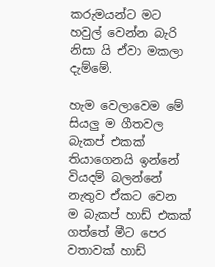කරුමයන්ට මට හවුල් වෙන්න බැරි නිසා යි ඒවා මකලා දැම්මේ.

හැම වෙලාවෙම මේ සියලු ම ගීතවල බැකප් එකක් තියාගෙනයි ඉන්නේ වියදම් බලන්නේ නැතුව ඒකට වෙන ම බැකප් හාඩ් එකක් ගත්තේ මීට පෙර වතාවක් හාඩ්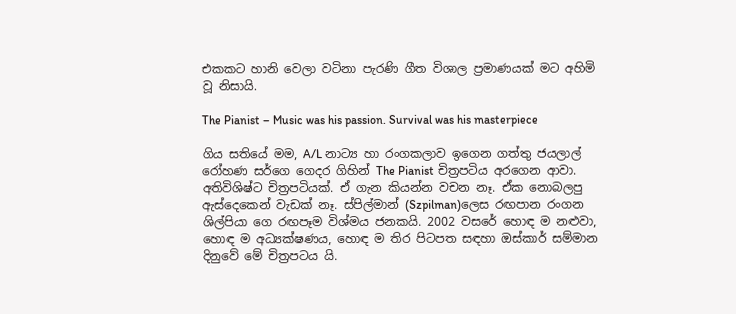එකකට හානි වෙලා වටිනා පැරණි ගීත විශාල ප්‍රමාණයක් මට අහිමි වූ නිසායි.

The Pianist – Music was his passion. Survival was his masterpiece

ගිය සතියේ මම, A/L නාට්‍ය හා රංගකලාව ඉගෙන ගත්තු ජයලාල් රෝහණ සර්ගෙ ගෙදර ගිහින් The Pianist චිත්‍රපටිය අරගෙන ආවා. අතිවිශිෂ්ට චිත්‍රපටියක්. ඒ ගැන කියන්න වචන නෑ. ඒක නොබලපු ඇස්දෙකෙන් වැඩක් නෑ. ස්පිල්මාන් (Szpilman)ලෙස රඟපාන රංගන ශිල්පියා ගෙ රඟපෑම විශ්මය ජනකයි. 2002 වසරේ හොඳ ම නළුවා, හොඳ ම අධ්‍යක්ෂණය, හොඳ ම තිර පිටපත සඳහා ඔස්කාර් සම්මාන දිනුවේ මේ චිත්‍රපටය යි.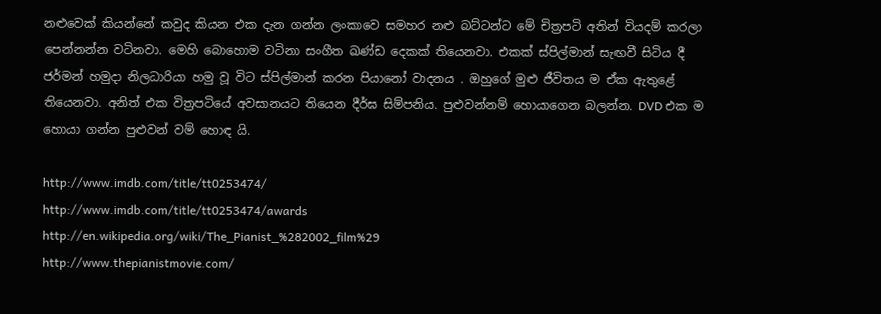නළුවෙක් කියන්නේ කවුද කියන එක දැන ගන්න ලංකාවෙ සමහර නළු බට්ටන්ට මේ චිත්‍රපටි අතින් වියදම් කරලා පෙන්නන්න වටිනවා. මෙහි බොහොම වටිනා සංගීත ඛණ්ඩ දෙකක් තියෙනවා. එකක් ස්පිල්මාන් සැඟවී සිටිය දී ජර්මන් හමුදා නිලධාරියා හමු වූ විට ස්පිල්මාන් කරන පියානෝ වාදනය . ඔහුගේ මුළු ජීවිතය ම ඒක ඇතුළේ තියෙනවා. අනිත් එක විත්‍රපටියේ අවසානයට තියෙන දීර්ඝ සිම්පනිය. පුළුවන්නම් හොයාගෙන බලන්න. DVD එක ම හොයා ගන්න පුළුවන් වම් හොඳ යි.

http://www.imdb.com/title/tt0253474/
http://www.imdb.com/title/tt0253474/awards
http://en.wikipedia.org/wiki/The_Pianist_%282002_film%29
http://www.thepianistmovie.com/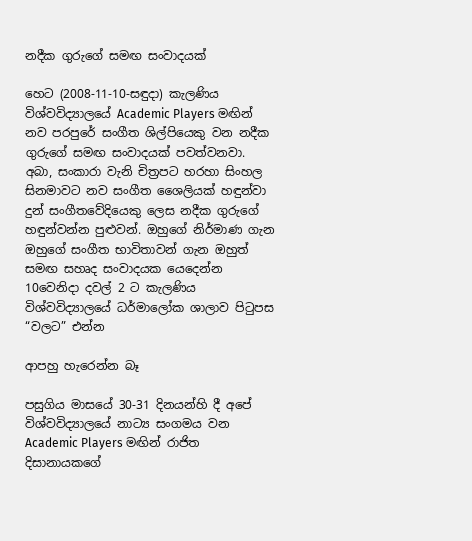නදීක ගුරුගේ සමඟ සංවාදයක්

හෙට (2008-11-10-සඳුදා) කැලණිය විශ්වවිද්‍යාලයේ Academic Players මඟින් නව පරපුරේ සංගීත ශිල්පියෙකු වන නදීක ගුරුගේ සමඟ සංවාදයක් පවත්වනවා. අබා, සංකාරා වැනි චිත්‍රපට හරහා සිංහල සිනමාවට නව ‍සංගීත ශෛලියක් හඳුන්වා දුන් සංගීතවේදියෙකු ලෙස නදීක ගුරුගේ හඳුන්වන්න පුළුවන්. ඔහුගේ නිර්මාණ ගැන ඔහුගේ සංගීත භාවිතාවන් ගැන ඔහුත් සමඟ සහෘද සංවාදයක යෙදෙන්න 10වෙනිදා දවල් 2 ට කැලණිය විශ්වවිද්‍යාලයේ ධර්මාලෝක ශාලාව පිටුපස “වලට” එන්න

ආපහු හැරෙන්න බෑ

පසුගිය මාසයේ 30-31 දිනයන්හි දී අපේ විශ්වවිද්‍යාලයේ නාට්‍ය සංගමය වන Academic Players මඟින් රාජිත දිසානායකගේ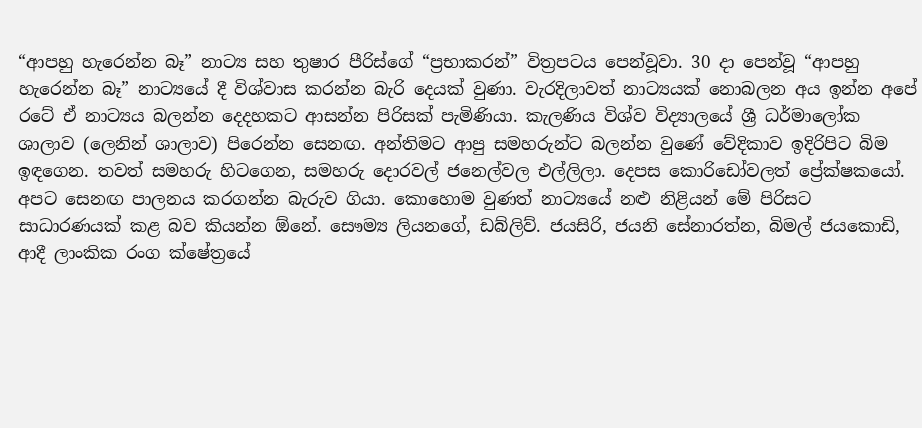“ආපහු හැරෙන්න බෑ” නාට්‍ය සහ තුෂාර පීරිස්ගේ “ප්‍රභාකරන්” විත්‍රපටය පෙන්වූවා. 30 දා පෙන්වූ “ආපහු හැරෙන්න බෑ” නාට්‍යයේ දී විශ්වාස කරන්න බැරි දෙයක් වුණා. වැරදිලාවත් නාට්‍යයක් නොබලන අය ඉන්න අපේ රටේ ඒ නාට්‍යය බලන්න දෙදහකට ආසන්න පිරිසක් පැමිණියා. කැලණිය විශ්ව විද්‍යාලයේ ශ්‍රී ධර්මාලෝක ශාලාව (ලෙනින් ශාලාව) පිරෙන්න සෙනඟ. අන්තිමට ආපු සමහරුන්ට බලන්න වුණේ වේදිකාව ඉදිරිපිට බිම ඉඳගෙන. තවත් සමහරු හිටගෙන, සමහරු දොරවල් ජනෙල්වල එල්ලිලා. දෙපස කොරිඩෝවලත් ප්‍රේක්ෂකයෝ. අපට සෙනඟ පාලනය කරගන්න බැරුව ගියා. කොහොම වුණත් නාට්‍යයේ නළු නිළියන් මේ පිරිසට සාධාරණයක් කළ බව කියන්න ඕනේ. සෞම්‍ය ලියනගේ, ඩබ්ලිව්. ජයසිරි, ජයනි සේනාරත්න, බිමල් ජයකොඩි, ආදී ලාංකික රංග ‍ක්ෂේත්‍රයේ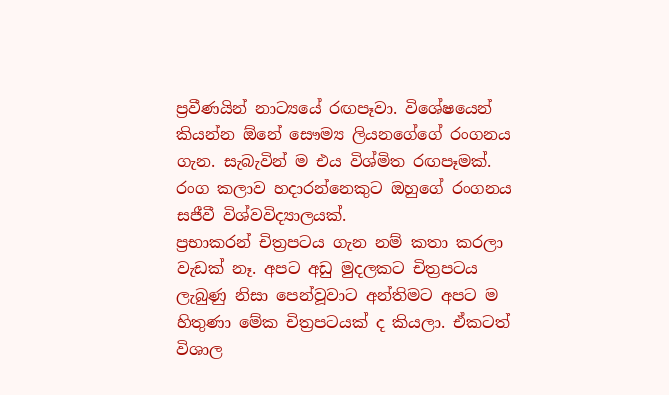ප්‍රවීණයින් නාට්‍යයේ රඟපෑවා. විශේෂයෙන් කියන්න ඕනේ සෞම්‍ය ලියනගේගේ රංගනය ගැන. සැබැවින් ම එය විශ්මිත රඟපෑමක්. රංග කලාව හදාරන්නෙකුට ඔහුගේ රංගනය සජීවී විශ්වවිද්‍යාලයක්.
ප්‍රභාකරන් චිත්‍රපටය ගැන නම් කතා කරලා වැඩක් නෑ. අපට අඩු මුදලකට චිත්‍රපටය ලැබුණු නිසා පෙන්වූවාට අන්තිමට අපට ම හිතුණා මේක චිත්‍රපටයක් ද කියලා. ඒකටත් විශාල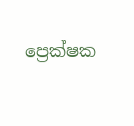ප්‍රෙක්ෂක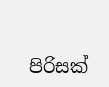පිරිසක්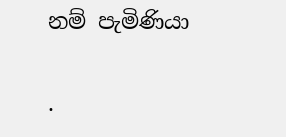නම් පැමිණියා

.